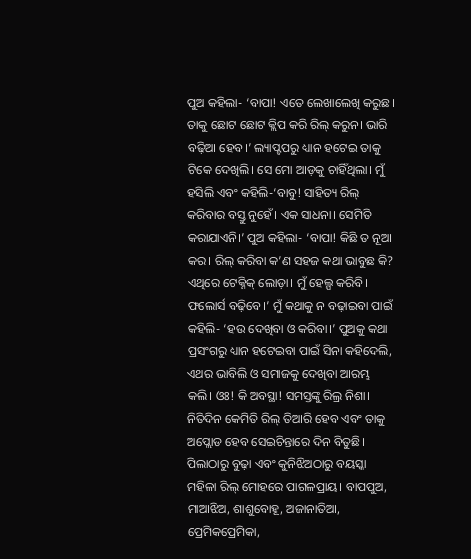ପୁଅ କହିଲା- ‘ବାପା! ଏତେ ଲେଖାଲେଖି କରୁଛ। ତାକୁ ଛୋଟ ଛୋଟ କ୍ଲିପ କରି ରିଲ୍ କରୁନ। ଭାରି ବଢ଼ିଆ ହେବ।’ ଲ୍ୟାପ୍ଟପରୁ ଧ୍ୟାନ ହଟେଇ ତାକୁ ଟିକେ ଦେଖିଲି। ସେ ମୋ ଆଡ଼କୁ ଚାହିଁଥିଲା। ମୁଁ ହସିଲି ଏବଂ କହିଲି-‘ବାବୁ! ସାହିତ୍ୟ ରିଲ୍ କରିବାର ବସ୍ତୁ ନୁହେଁ। ଏକ ସାଧନା। ସେମିତି କରାଯାଏନି।’ ପୁଅ କହିଲା- ‘ବାପା! କିଛି ତ ନୂଆ କର। ରିଲ୍ କରିବା କ’ଣ ସହଜ କଥା ଭାବୁଛ କି? ଏଥିରେ ଟେକ୍ନିକ୍ ଲୋଡ଼ା। ମୁଁ ହେଲ୍ପ କରିବି। ଫଲୋର୍ସ ବଢ଼ିବେ।’ ମୁଁ କଥାକୁ ନ ବଢ଼ାଇବା ପାଇଁ କହିଲି- ‘ହଉ ଦେଖିବା ଓ କରିବା।’ ପୁଅକୁ କଥା ପ୍ରସଂଗରୁ ଧ୍ୟାନ ହଟେଇବା ପାଇଁ ସିନା କହିଦେଲି, ଏଥର ଭାବିଲି ଓ ସମାଜକୁ ଦେଖିବା ଆରମ୍ଭ କଲି। ଓଃ! କି ଅବସ୍ଥା! ସମସ୍ତଙ୍କୁ ରିଲ୍ର ନିଶା। ନିତିଦିନ କେମିତି ରିଲ୍ ତିଆରି ହେବ ଏବଂ ତାକୁ ଅପ୍ଲୋଡ ହେବ ସେଇଚିନ୍ତାରେ ଦିନ ବିତୁଛି। ପିଲାଠାରୁ ବୁଢ଼ା ଏବଂ କୁନିଝିଅଠାରୁ ବୟସ୍କା ମହିଳା ରିଲ୍ ମୋହରେ ପାଗଳପ୍ରାୟ। ବାପପୁଅ, ମାଆଝିଅ, ଶାଶୁବୋହୂ, ଅଜାନାତିଆ, ପ୍ରେମିକପ୍ରେମିକା,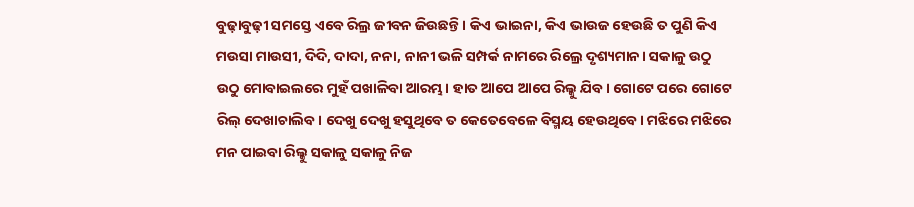ବୁଢ଼ାବୁଢ଼ୀ ସମସ୍ତେ ଏବେ ରିଲ୍ର ଜୀବନ ଜିଉଛନ୍ତି। କିଏ ଭାଇନା, କିଏ ଭାଉଜ ହେଉଛି ତ ପୁଣି କିଏ ମଉସା ମାଉସୀ, ଦିଦି, ଦାଦା, ନନା, ନାନୀ ଭଳି ସମ୍ପର୍କ ନାମରେ ରିଲ୍ରେ ଦୃଶ୍ୟମାନ। ସକାଳୁ ଉଠୁ ଉଠୁ ମୋବାଇଲରେ ମୁହଁ ପଖାଳିବା ଆରମ୍ଭ। ହାତ ଆପେ ଆପେ ରିଲ୍କୁ ଯିବ। ଗୋଟେ ପରେ ଗୋଟେ ରିଲ୍ ଦେଖାଚାଲିବ। ଦେଖୁ ଦେଖୁ ହସୁଥିବେ ତ କେତେବେଳେ ବିସ୍ମୟ ହେଉଥିବେ। ମଝିରେ ମଝିରେ ମନ ପାଇବା ରିଲ୍କୁ ସକାଳୁ ସକାଳୁ ନିଜ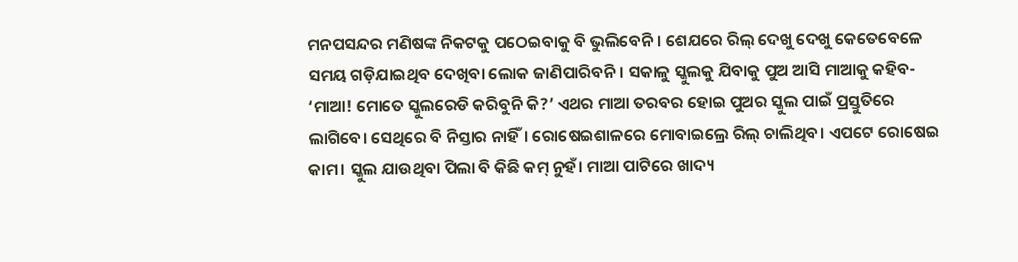ମନପସନ୍ଦର ମଣିଷଙ୍କ ନିକଟକୁ ପଠେଇବାକୁ ବି ଭୁଲିବେନି। ଶେଯରେ ରିଲ୍ ଦେଖୁ ଦେଖୁ କେତେବେଳେ ସମୟ ଗଡ଼ିଯାଇଥିବ ଦେଖିବା ଲୋକ ଜାଣିପାରିବନି। ସକାଳୁ ସ୍କୁଲକୁ ଯିବାକୁ ପୁଅ ଆସି ମାଆକୁ କହିବ- ‘ମାଆ! ମୋତେ ସ୍କୁଲରେଡି କରିବୁନି କି?’ ଏଥର ମାଆ ତରବର ହୋଇ ପୁଅର ସ୍କୁଲ ପାଇଁ ପ୍ରସ୍ତୁତିରେ ଲାଗିବେ। ସେଥିରେ ବି ନିସ୍ତାର ନାହିଁ। ରୋଷେଇଶାଳରେ ମୋବାଇଲ୍ରେ ରିଲ୍ ଚାଲିଥିବ। ଏପଟେ ରୋଷେଇ କାମ। ସ୍କୁଲ ଯାଉଥିବା ପିଲା ବି କିଛି କମ୍ ନୁହଁ। ମାଆ ପାଟିରେ ଖାଦ୍ୟ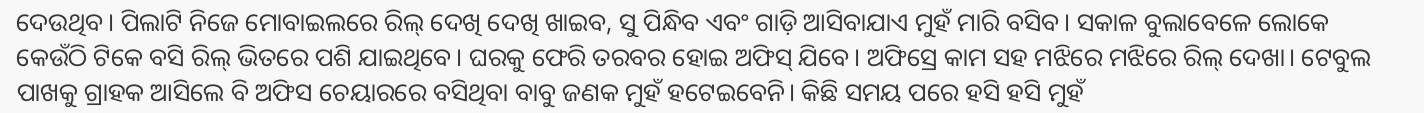ଦେଉଥିବ। ପିଲାଟି ନିଜେ ମୋବାଇଲରେ ରିଲ୍ ଦେଖି ଦେଖି ଖାଇବ, ସୁ ପିନ୍ଧିବ ଏବଂ ଗାଡ଼ି ଆସିବାଯାଏ ମୁହଁ ମାରି ବସିବ। ସକାଳ ବୁଲାବେଳେ ଲୋକେ କେଉଁଠି ଟିକେ ବସି ରିଲ୍ ଭିତରେ ପଶି ଯାଇଥିବେ। ଘରକୁ ଫେରି ତରବର ହୋଇ ଅଫିସ୍ ଯିବେ। ଅଫିସ୍ରେ କାମ ସହ ମଝିରେ ମଝିରେ ରିଲ୍ ଦେଖା। ଟେବୁଲ ପାଖକୁ ଗ୍ରାହକ ଆସିଲେ ବି ଅଫିସ ଚେୟାରରେ ବସିଥିବା ବାବୁ ଜଣକ ମୁହଁ ହଟେଇବେନି। କିଛି ସମୟ ପରେ ହସି ହସି ମୁହଁ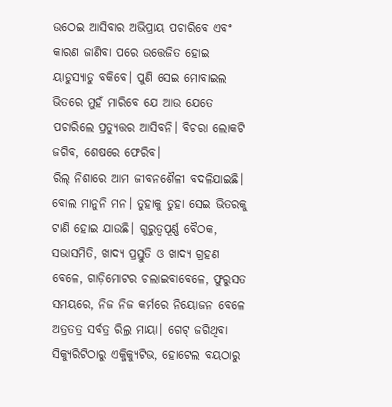ଉଠେଇ ଆସିବାର ଅଭିପ୍ରାୟ ପଚାରିବେ ଏବଂ କାରଣ ଜାଣିବା ପରେ ଉତ୍ତେଜିତ ହୋଇ ୟାଡୁସ୍ୟାଡୁ ବକିବେ। ପୁଣି ସେଇ ମୋବାଇଲ ଭିତରେ ମୁହଁ ମାରିବେ ଯେ ଆଉ ଯେତେ ପଚାରିଲେ ପ୍ରତ୍ୟୁତ୍ତର ଆସିବନି। ବିଚରା ଲୋକଟି ଜଗିବ, ଶେଷରେ ଫେରିବ।
ରିଲ୍ ନିଶାରେ ଆମ ଜୀବନଶୈଳୀ ବଦଳିଯାଇଛି। ବୋଲ ମାନୁନି ମନ। ତୁହାକୁ ତୁହା ସେଇ ଭିତରକୁ ଟାଣି ହୋଇ ଯାଉଛି। ଗୁରୁତ୍ୱପୂର୍ଣ୍ଣ ବୈଠକ, ସଭାସମିତି, ଖାଦ୍ୟ ପ୍ରସ୍ତୁତି ଓ ଖାଦ୍ୟ ଗ୍ରହଣ ବେଳେ, ଗାଡ଼ିମୋଟର ଚଲାଇବାବେଳେ, ଫୁରୁସତ ସମୟରେ, ନିଜ ନିଜ କର୍ମରେ ନିୟୋଜନ ବେଳେ ଅତ୍ରତତ୍ର ସର୍ବତ୍ର ରିଲ୍ର ମାୟା। ଗେଟ୍ ଜଗିଥିବା ସିକ୍ୟୁରିଟିଠାରୁ ଏକ୍ଜିକ୍ୟୁଟିଭ, ହୋଟେଲ ବୟଠାରୁ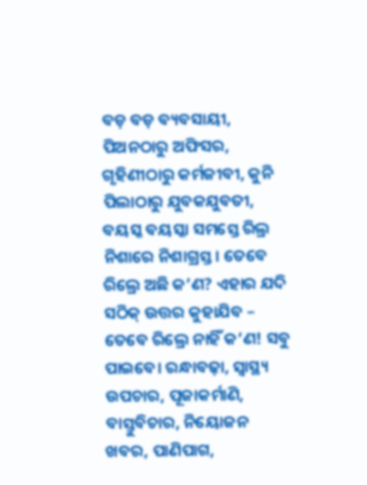ବଡ଼ ବଡ଼ ବ୍ୟବସାୟୀ, ପିଅନଠାରୁ ଅଫିସର, ଗୃହିଣୀଠାରୁ କର୍ମଜୀବୀ, କୁନି ପିଲାଠାରୁ ଯୁବକଯୁବତୀ, ବୟସ୍କ ବୟସ୍କା ସମସ୍ତେ ରିଲ୍ର ନିଶାରେ ନିଶାଗ୍ରସ୍ତ। ତେବେ ରିଲ୍ରେ ଅଛି କ’ଣ? ଏହାର ଯଦି ସଠିକ୍ ଉତ୍ତର କୁହାଯିବ – ତେବେ ରିଲ୍ରେ ନାହିଁ କ’ଣ! ସବୁ ପାଇବେ। ରନ୍ଧାବଢ଼ା, ସ୍ବାସ୍ଥ୍ୟ ଉପଚାର, ପୂଜାକର୍ମାଣି, ବାସ୍ତୁବିଚାର, ନିୟୋଜନ ଖବର, ପାଣିପାଗ,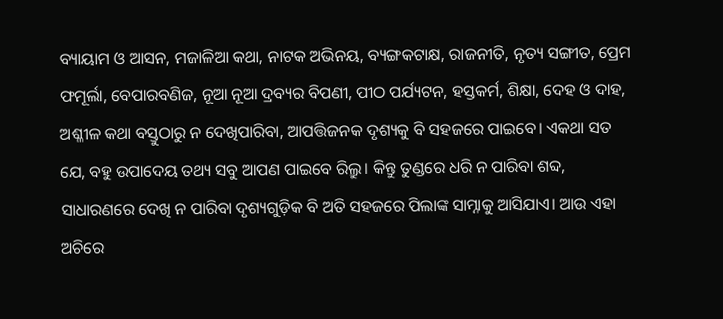ବ୍ୟାୟାମ ଓ ଆସନ, ମଜାଳିଆ କଥା, ନାଟକ ଅଭିନୟ, ବ୍ୟଙ୍ଗକଟାକ୍ଷ, ରାଜନୀତି, ନୃତ୍ୟ ସଙ୍ଗୀତ, ପ୍ରେମ ଫମୂର୍ଲା, ବେପାରବଣିଜ, ନୂଆ ନୂଆ ଦ୍ରବ୍ୟର ବିପଣୀ, ପୀଠ ପର୍ଯ୍ୟଟନ, ହସ୍ତକର୍ମ, ଶିକ୍ଷା, ଦେହ ଓ ଦାହ, ଅଶ୍ଳୀଳ କଥା ବସ୍ତୁଠାରୁ ନ ଦେଖିପାରିବା, ଆପତ୍ତିଜନକ ଦୃଶ୍ୟକୁ ବି ସହଜରେ ପାଇବେ। ଏକଥା ସତ ଯେ, ବହୁ ଉପାଦେୟ ତଥ୍ୟ ସବୁ ଆପଣ ପାଇବେ ରିଲ୍ରୁ। କିନ୍ତୁ ତୁଣ୍ଡରେ ଧରି ନ ପାରିବା ଶବ୍ଦ, ସାଧାରଣରେ ଦେଖି ନ ପାରିବା ଦୃଶ୍ୟଗୁଡ଼ିକ ବି ଅତି ସହଜରେ ପିଲାଙ୍କ ସାମ୍ନାକୁ ଆସିଯାଏ। ଆଉ ଏହା ଅଚିରେ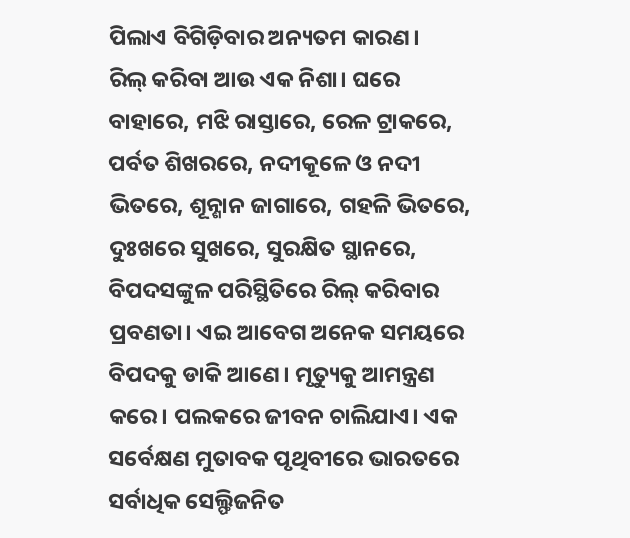ପିଲାଏ ବିଗିଡ଼ିବାର ଅନ୍ୟତମ କାରଣ।
ରିଲ୍ କରିବା ଆଉ ଏକ ନିଶା। ଘରେ ବାହାରେ, ମଝି ରାସ୍ତାରେ, ରେଳ ଟ୍ରାକରେ, ପର୍ବତ ଶିଖରରେ, ନଦୀକୂଳେ ଓ ନଦୀ ଭିତରେ, ଶୂନ୍ଶାନ ଜାଗାରେ, ଗହଳି ଭିତରେ, ଦୁଃଖରେ ସୁଖରେ, ସୁରକ୍ଷିତ ସ୍ଥାନରେ, ବିପଦସଙ୍କୁଳ ପରିସ୍ଥିତିରେ ରିଲ୍ କରିବାର ପ୍ରବଣତା। ଏଇ ଆବେଗ ଅନେକ ସମୟରେ ବିପଦକୁ ଡାକି ଆଣେ। ମୃତ୍ୟୁକୁ ଆମନ୍ତ୍ରଣ କରେ। ପଲକରେ ଜୀବନ ଚାଲିଯାଏ। ଏକ ସର୍ବେକ୍ଷଣ ମୁତାବକ ପୃଥିବୀରେ ଭାରତରେ ସର୍ବାଧିକ ସେଲ୍ଫିଜନିତ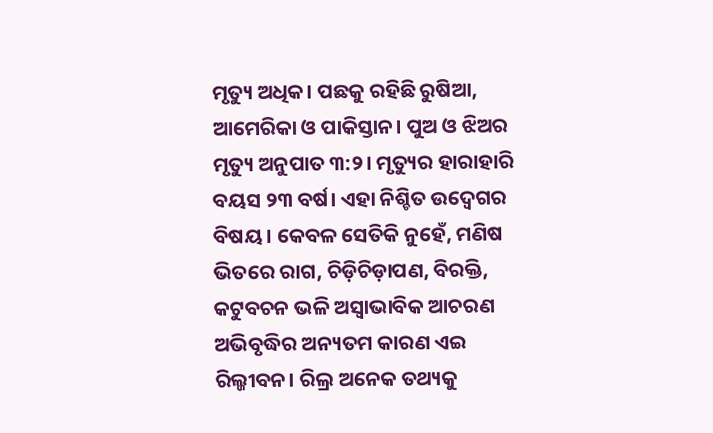ମୃତ୍ୟୁ ଅଧିକ। ପଛକୁ ରହିଛି ରୁଷିଆ, ଆମେରିକା ଓ ପାକିସ୍ତାନ। ପୁଅ ଓ ଝିଅର ମୃତ୍ୟୁ ଅନୁପାତ ୩:୨। ମୃତ୍ୟୁର ହାରାହାରି ବୟସ ୨୩ ବର୍ଷ। ଏହା ନିଶ୍ଚିତ ଉଦ୍ବେଗର ବିଷୟ। କେବଳ ସେତିକି ନୁହେଁ, ମଣିଷ ଭିତରେ ରାଗ, ଚିଡ଼ିଚିଡ଼ାପଣ, ବିରକ୍ତି, କଟୁବଚନ ଭଳି ଅସ୍ବାଭାବିକ ଆଚରଣ ଅଭିବୃଦ୍ଧିର ଅନ୍ୟତମ କାରଣ ଏଇ ରିଲ୍ଜୀବନ। ରିଲ୍ର ଅନେକ ତଥ୍ୟକୁ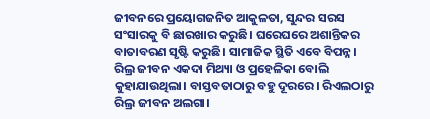ଜୀବନରେ ପ୍ରୟୋଗଜନିତ ଆକୁଳତା, ସୁନ୍ଦର ସରସ ସଂସାରକୁ ବି ଛାରଖାର କରୁଛି। ଘରେଘରେ ଅଶାନ୍ତିକର ବାତାବରଣ ସୃଷ୍ଟି କରୁଛି। ସାମାଜିକ ସ୍ଥିତି ଏବେ ବିପନ୍ନ।
ରିଲ୍ର ଜୀବନ ଏକଦା ମିଥ୍ୟା ଓ ପ୍ରହେଳିକା ବୋଲି କୁହାଯାଉଥିଲା। ବାସ୍ତବତାଠାରୁ ବହୁ ଦୂରରେ। ରିଏଲଠାରୁ ରିଲ୍ର ଜୀବନ ଅଲଗା।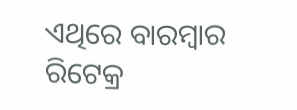ଏଥିରେ ବାରମ୍ବାର ରିଟେକ୍ର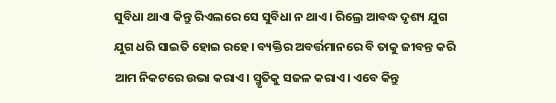ସୁବିଧା ଥାଏା କିନ୍ତୁ ରିଏଲରେ ସେ ସୁବିଧା ନ ଥାଏ। ରିଲ୍ରେ ଆବଦ୍ଧ ଦୃଶ୍ୟ ଯୁଗ ଯୁଗ ଧରି ସାଇତି ହୋଇ ରହେ। ବ୍ୟକ୍ତିର ଅବର୍ତ୍ତମାନରେ ବି ତାକୁ ଜୀବନ୍ତ କରି ଆମ ନିକଟରେ ଉଭା କରାଏ। ସ୍ମୃତିକୁ ସଜଳ କରାଏ। ଏବେ କିନ୍ତୁ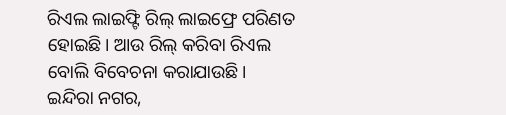ରିଏଲ ଲାଇଫ୍ଟି ରିଲ୍ ଲାଇଫ୍ରେ ପରିଣତ ହୋଇଛି। ଆଉ ରିଲ୍ କରିବା ରିଏଲ ବୋଲି ବିବେଚନା କରାଯାଉଛି।
ଇନ୍ଦିରା ନଗର,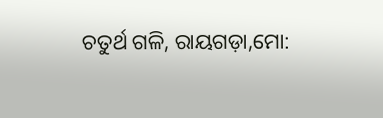ଚତୁର୍ଥ ଗଳି, ରାୟଗଡ଼ା,ମୋ: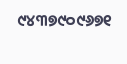୯୪୩୭୯୦୯୬୭୧